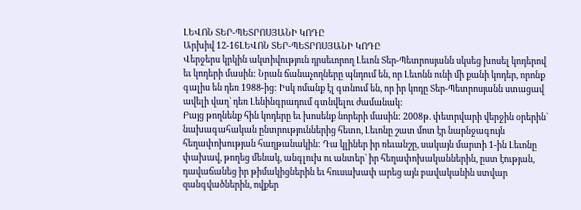ԼԵՎՈՆ ՏԵՐ-ՊԵՏՐՈՍՅԱՆԻ ԿՈԴԸ
Արխիվ 12-16ԼԵՎՈՆ ՏԵՐ-ՊԵՏՐՈՍՅԱՆԻ ԿՈԴԸ
Վերջերս կրկին ակտիվություն դրսեւորող Լեւոն Տեր-Պետրոսյանն սկսեց խոսել կոդերով եւ կոդերի մասին: Նրան ճանաչողները պնդում են, որ Լեւոնն ունի մի քանի կոդեր, որոնք գալիս են դեռ 1988-ից: Իսկ ոմանք էլ գտնում են, որ իր կոդը Տեր-Պետրոսյանն ստացավ ավելի վաղ` դեռ Լենինգրադում գտնվելու ժամանակ:
Բայց թողնենք հին կոդերը եւ խոսենք նորերի մասին: 2008թ. փետրվարի վերջին օրերին` նախագահական ընտրություններից հետո, Լեւոնը շատ մոտ էր նարնջագույն հեղափոխության հաղթանակին: Դա կլիներ իր ռեւանշը, սակայն մարտի 1-ին Լեւոնը փախավ, թողեց մենակ, անգլուխ ու անտեր` իր հեղափոխականներին, ըստ էության, դավաճանեց իր թիմակիցներին եւ հուսախափ արեց այն բավականին ստվար զանգվածներին, ովքեր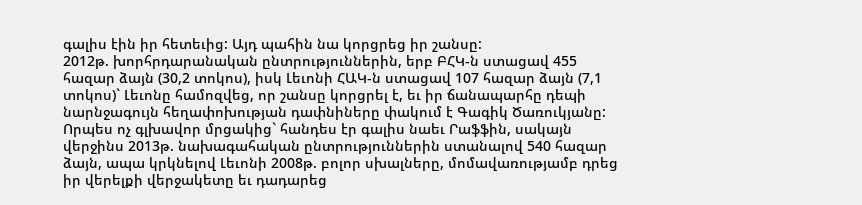գալիս էին իր հետեւից: Այդ պահին նա կորցրեց իր շանսը:
2012թ. խորհրդարանական ընտրություններին, երբ ԲՀԿ-ն ստացավ 455 հազար ձայն (30,2 տոկոս), իսկ Լեւոնի ՀԱԿ-ն ստացավ 107 հազար ձայն (7,1 տոկոս)` Լեւոնը համոզվեց, որ շանսը կորցրել է, եւ իր ճանապարհը դեպի նարնջագույն հեղափոխության դափնիները փակում է Գագիկ Ծառուկյանը: Որպես ոչ գլխավոր մրցակից` հանդես էր գալիս նաեւ Րաֆֆին, սակայն վերջինս 2013թ. նախագահական ընտրություններին ստանալով 540 հազար ձայն, ապա կրկնելով Լեւոնի 2008թ. բոլոր սխալները, մոմավառությամբ դրեց իր վերելքի վերջակետը եւ դադարեց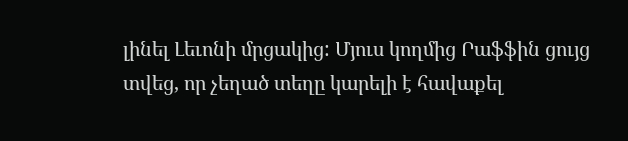լինել Լեւոնի մրցակից: Մյուս կողմից Րաֆֆին ցույց տվեց, որ չեղած տեղը կարելի է հավաքել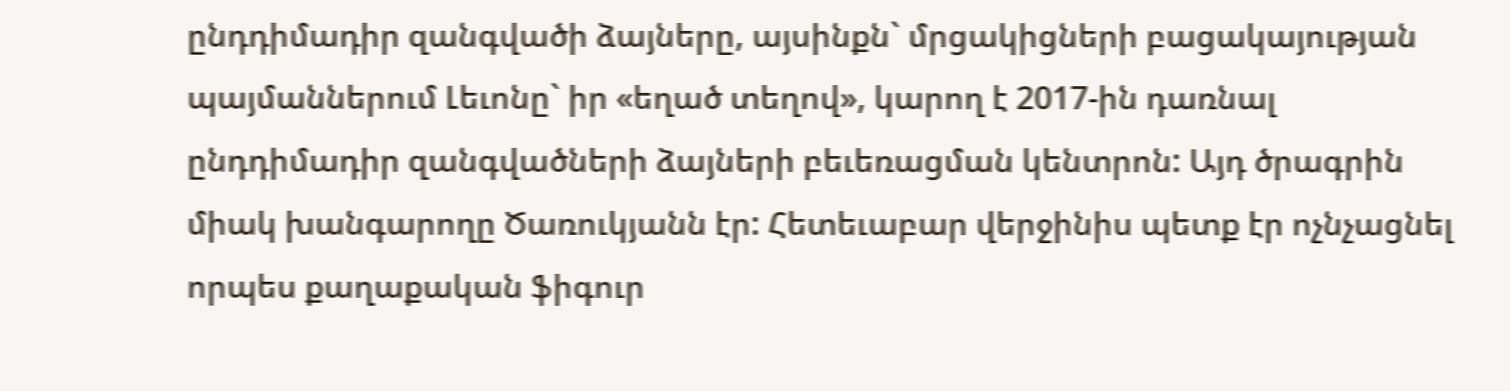ընդդիմադիր զանգվածի ձայները, այսինքն` մրցակիցների բացակայության պայմաններում Լեւոնը` իր «եղած տեղով», կարող է 2017-ին դառնալ ընդդիմադիր զանգվածների ձայների բեւեռացման կենտրոն: Այդ ծրագրին միակ խանգարողը Ծառուկյանն էր: Հետեւաբար վերջինիս պետք էր ոչնչացնել որպես քաղաքական ֆիգուր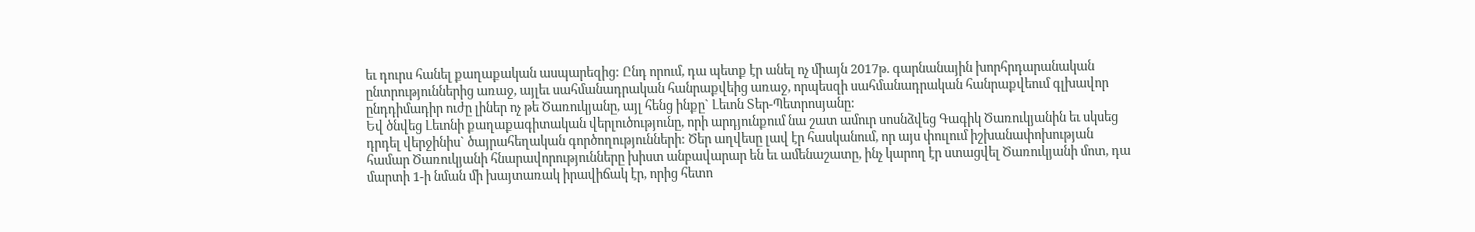եւ դուրս հանել քաղաքական ասպարեզից: Ընդ որում, դա պետք էր անել ոչ միայն 2017թ. գարնանային խորհրդարանական ընտրություններից առաջ, այլեւ սահմանադրական հանրաքվեից առաջ, որպեսզի սահմանադրական հանրաքվեում գլխավոր ընդդիմադիր ուժը լիներ ոչ թե Ծառուկյանը, այլ հենց ինքը` Լեւոն Տեր-Պետրոսյանը:
Եվ ծնվեց Լեւոնի քաղաքագիտական վերլուծությունը, որի արդյունքում նա շատ ամուր սոսնձվեց Գագիկ Ծառուկյանին եւ սկսեց դրդել վերջինիս` ծայրահեղական գործողությունների: Ծեր աղվեսը լավ էր հասկանում, որ այս փուլում իշխանափոխության համար Ծառուկյանի հնարավորությունները խիստ անբավարար են եւ ամենաշատը, ինչ կարող էր ստացվել Ծառուկյանի մոտ, դա մարտի 1-ի նման մի խայտառակ իրավիճակ էր, որից հետո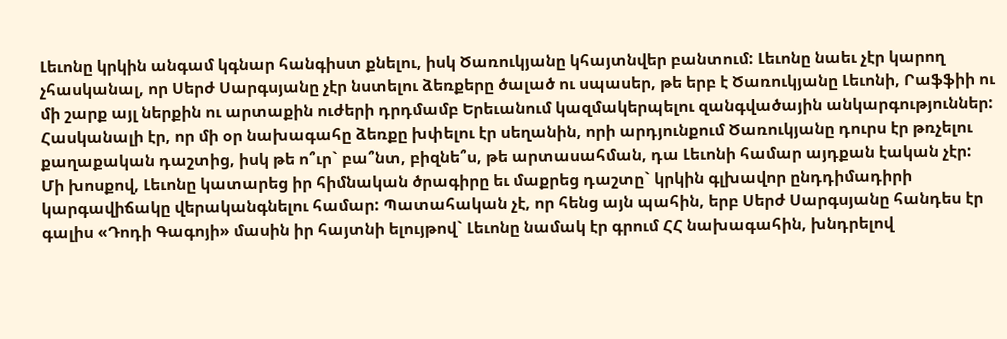Լեւոնը կրկին անգամ կգնար հանգիստ քնելու, իսկ Ծառուկյանը կհայտնվեր բանտում: Լեւոնը նաեւ չէր կարող չհասկանալ, որ Սերժ Սարգսյանը չէր նստելու ձեռքերը ծալած ու սպասեր, թե երբ է Ծառուկյանը Լեւոնի, Րաֆֆիի ու մի շարք այլ ներքին ու արտաքին ուժերի դրդմամբ Երեւանում կազմակերպելու զանգվածային անկարգություններ: Հասկանալի էր, որ մի օր նախագահը ձեռքը խփելու էր սեղանին, որի արդյունքում Ծառուկյանը դուրս էր թռչելու քաղաքական դաշտից, իսկ թե ո՞ւր` բա՞նտ, բիզնե՞ս, թե արտասահման, դա Լեւոնի համար այդքան էական չէր:
Մի խոսքով, Լեւոնը կատարեց իր հիմնական ծրագիրը եւ մաքրեց դաշտը` կրկին գլխավոր ընդդիմադիրի կարգավիճակը վերականգնելու համար: Պատահական չէ, որ հենց այն պահին, երբ Սերժ Սարգսյանը հանդես էր գալիս «Դոդի Գագոյի» մասին իր հայտնի ելույթով` Լեւոնը նամակ էր գրում ՀՀ նախագահին, խնդրելով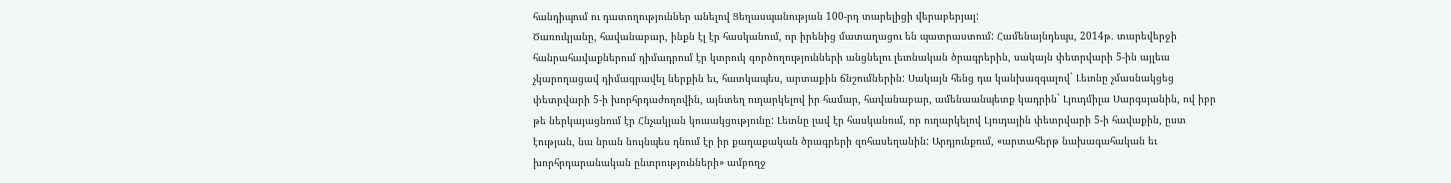հանդիպում ու դատողություններ անելով Ցեղասպանության 100-րդ տարելիցի վերաբերյալ:
Ծառուկյանը, հավանաբար, ինքն էլ էր հասկանում, որ իրենից մատաղացու են պատրաստում: Համենայնդեպս, 2014թ. տարեվերջի հանրահավաքներում դիմադրում էր կտրուկ գործողությունների անցնելու լեւոնական ծրագրերին, սակայն փետրվարի 5-ին այլեւս չկարողացավ դիմագրավել ներքին եւ, հատկապես, արտաքին ճնշումներին: Սակայն հենց դա կանխազգալով` Լեւոնը չմասնակցեց փետրվարի 5-ի խորհրդաժողովին, այնտեղ ուղարկելով իր համար, հավանաբար, ամենաանպետք կադրին` Լյուդմիլա Սարգսյանին, ով իբր թե ներկայացնում էր Հնչակյան կուսակցությունը: Լեւոնը լավ էր հասկանում, որ ուղարկելով Լյուդային փետրվարի 5-ի հավաքին, ըստ էության, նա նրան նույնպես դնում էր իր քաղաքական ծրագրերի զոհասեղանին: Արդյունքում, «արտահերթ նախագահական եւ խորհրդարանական ընտրությունների» ամբողջ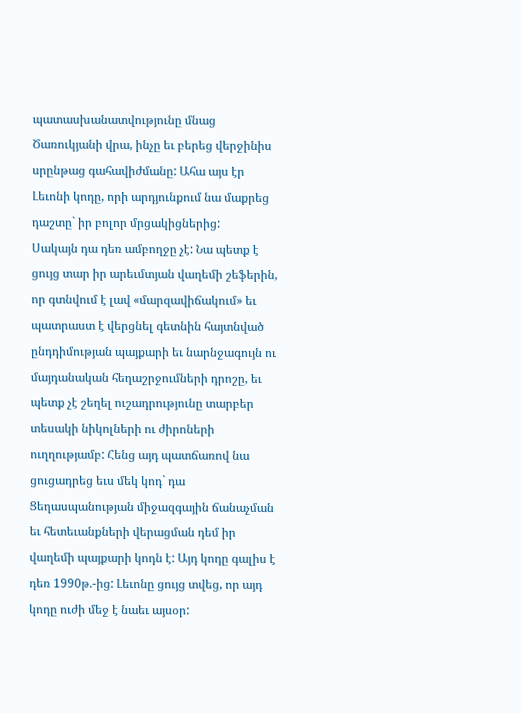պատասխանատվությունը մնաց Ծառուկյանի վրա, ինչը եւ բերեց վերջինիս սրընթաց գահավիժմանը: Ահա այս էր Լեւոնի կոդը, որի արդյունքում նա մաքրեց դաշտը` իր բոլոր մրցակիցներից:
Սակայն դա դեռ ամբողջը չէ: Նա պետք է ցույց տար իր արեւմտյան վաղեմի շեֆերին, որ գտնվում է լավ «մարզավիճակում» եւ պատրաստ է վերցնել գետնին հայտնված ընդդիմության պայքարի եւ նարնջագույն ու մայդանական հեղաշրջումների դրոշը, եւ պետք չէ շեղել ուշադրությունը տարբեր տեսակի նիկոլների ու ժիրոների ուղղությամբ: Հենց այդ պատճառով նա ցուցադրեց եւս մեկ կոդ` դա Ցեղասպանության միջազգային ճանաչման եւ հետեւանքների վերացման դեմ իր վաղեմի պայքարի կոդն է: Այդ կոդը գալիս է դեռ 1990թ.-ից: Լեւոնը ցույց տվեց, որ այդ կոդը ուժի մեջ է նաեւ այսօր: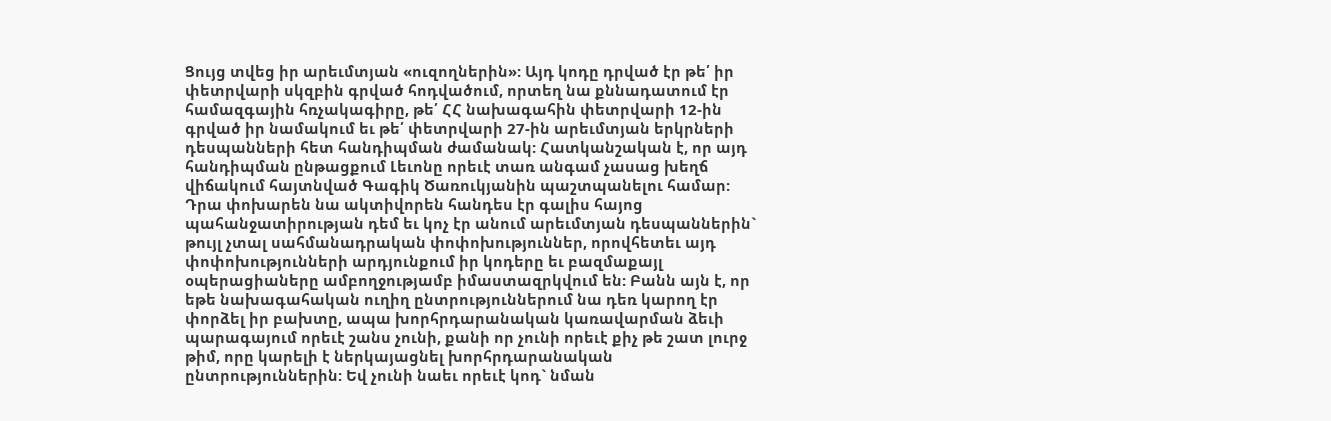Ցույց տվեց իր արեւմտյան «ուզողներին»: Այդ կոդը դրված էր թե՛ իր փետրվարի սկզբին գրված հոդվածում, որտեղ նա քննադատում էր համազգային հռչակագիրը, թե՛ ՀՀ նախագահին փետրվարի 12-ին գրված իր նամակում եւ թե՛ փետրվարի 27-ին արեւմտյան երկրների դեսպանների հետ հանդիպման ժամանակ: Հատկանշական է, որ այդ հանդիպման ընթացքում Լեւոնը որեւէ տառ անգամ չասաց խեղճ վիճակում հայտնված Գագիկ Ծառուկյանին պաշտպանելու համար: Դրա փոխարեն նա ակտիվորեն հանդես էր գալիս հայոց պահանջատիրության դեմ եւ կոչ էր անում արեւմտյան դեսպաններին` թույլ չտալ սահմանադրական փոփոխություններ, որովհետեւ այդ փոփոխությունների արդյունքում իր կոդերը եւ բազմաքայլ օպերացիաները ամբողջությամբ իմաստազրկվում են: Բանն այն է, որ եթե նախագահական ուղիղ ընտրություններում նա դեռ կարող էր փորձել իր բախտը, ապա խորհրդարանական կառավարման ձեւի պարագայում որեւէ շանս չունի, քանի որ չունի որեւէ քիչ թե շատ լուրջ թիմ, որը կարելի է ներկայացնել խորհրդարանական ընտրություններին: Եվ չունի նաեւ որեւէ կոդ` նման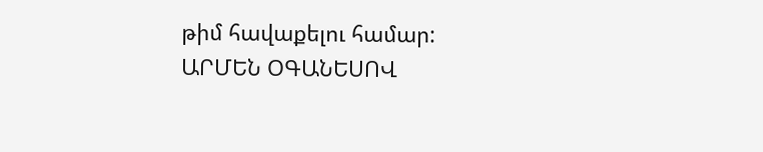թիմ հավաքելու համար:
ԱՐՄԵՆ ՕԳԱՆԵՍՈՎ